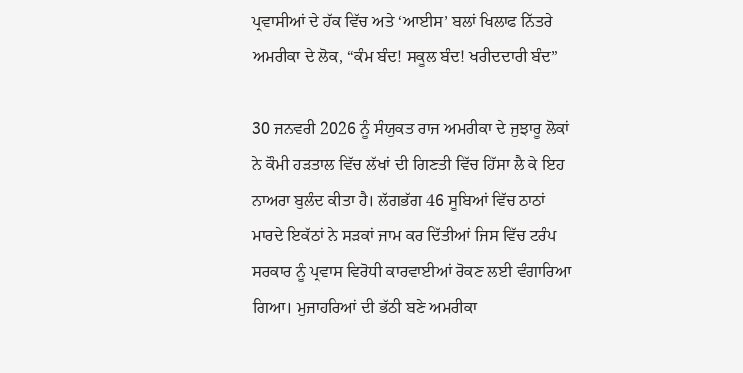ਪ੍ਰਵਾਸੀਆਂ ਦੇ ਹੱਕ ਵਿੱਚ ਅਤੇ ‘ਆਈਸ’ ਬਲਾਂ ਖਿਲਾਫ ਨਿੱਤਰੇ ਅਮਰੀਕਾ ਦੇ ਲੋਕ, “ਕੰਮ ਬੰਦ! ਸਕੂਲ ਬੰਦ! ਖਰੀਦਦਾਰੀ ਬੰਦ”

30 ਜਨਵਰੀ 2026 ਨੂੰ ਸੰਯੁਕਤ ਰਾਜ ਅਮਰੀਕਾ ਦੇ ਜੁਝਾਰੂ ਲੋਕਾਂ ਨੇ ਕੌਮੀ ਹੜਤਾਲ ਵਿੱਚ ਲੱਖਾਂ ਦੀ ਗਿਣਤੀ ਵਿੱਚ ਹਿੱਸਾ ਲੈ ਕੇ ਇਹ ਨਾਅਰਾ ਬੁਲੰਦ ਕੀਤਾ ਹੈ। ਲੱਗਭੱਗ 46 ਸੂਬਿਆਂ ਵਿੱਚ ਠਾਠਾਂ ਮਾਰਦੇ ਇਕੱਠਾਂ ਨੇ ਸੜਕਾਂ ਜਾਮ ਕਰ ਦਿੱਤੀਆਂ ਜਿਸ ਵਿੱਚ ਟਰੰਪ ਸਰਕਾਰ ਨੂੰ ਪ੍ਰਵਾਸ ਵਿਰੋਧੀ ਕਾਰਵਾਈਆਂ ਰੋਕਣ ਲਈ ਵੰਗਾਰਿਆ ਗਿਆ। ਮੁਜਾਹਰਿਆਂ ਦੀ ਭੱਠੀ ਬਣੇ ਅਮਰੀਕਾ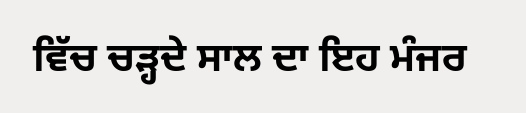ਵਿੱਚ ਚੜ੍ਹਦੇ ਸਾਲ ਦਾ ਇਹ ਮੰਜਰ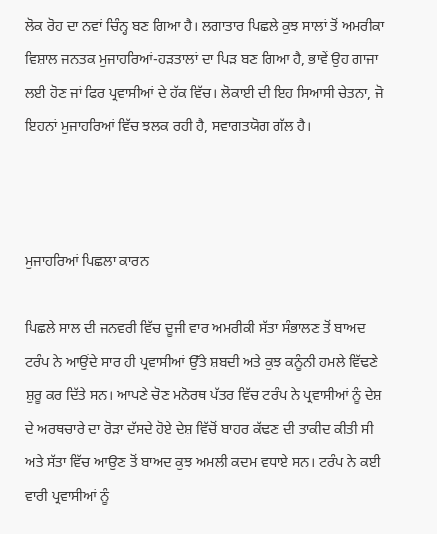ਲੋਕ ਰੋਹ ਦਾ ਨਵਾਂ ਚਿੰਨ੍ਹ ਬਣ ਗਿਆ ਹੈ। ਲਗਾਤਾਰ ਪਿਛਲੇ ਕੁਝ ਸਾਲਾਂ ਤੋਂ ਅਮਰੀਕਾ ਵਿਸ਼ਾਲ ਜਨਤਕ ਮੁਜਾਹਰਿਆਂ-ਹੜਤਾਲਾਂ ਦਾ ਪਿੜ ਬਣ ਗਿਆ ਹੈ, ਭਾਵੇਂ ਉਹ ਗਾਜਾ ਲਈ ਹੋਣ ਜਾਂ ਫਿਰ ਪ੍ਰਵਾਸੀਆਂ ਦੇ ਹੱਕ ਵਿੱਚ। ਲੋਕਾਈ ਦੀ ਇਹ ਸਿਆਸੀ ਚੇਤਨਾ, ਜੋ ਇਹਨਾਂ ਮੁਜਾਹਰਿਆਂ ਵਿੱਚ ਝਲਕ ਰਹੀ ਹੈ, ਸਵਾਗਤਯੋਗ ਗੱਲ ਹੈ।



ਮੁਜਾਹਰਿਆਂ ਪਿਛਲਾ ਕਾਰਨ

ਪਿਛਲੇ ਸਾਲ ਦੀ ਜਨਵਰੀ ਵਿੱਚ ਦੂਜੀ ਵਾਰ ਅਮਰੀਕੀ ਸੱਤਾ ਸੰਭਾਲਣ ਤੋਂ ਬਾਅਦ ਟਰੰਪ ਨੇ ਆਉਂਦੇ ਸਾਰ ਹੀ ਪ੍ਰਵਾਸੀਆਂ ਉੱਤੇ ਸ਼ਬਦੀ ਅਤੇ ਕੁਝ ਕਨੂੰਨੀ ਹਮਲੇ ਵਿੱਢਣੇ ਸ਼ੁਰੂ ਕਰ ਦਿੱਤੇ ਸਨ। ਆਪਣੇ ਚੋਣ ਮਨੋਰਥ ਪੱਤਰ ਵਿੱਚ ਟਰੰਪ ਨੇ ਪ੍ਰਵਾਸੀਆਂ ਨੂੰ ਦੇਸ਼ ਦੇ ਅਰਥਚਾਰੇ ਦਾ ਰੋੜਾ ਦੱਸਦੇ ਹੋਏ ਦੇਸ਼ ਵਿੱਚੋਂ ਬਾਹਰ ਕੱਢਣ ਦੀ ਤਾਕੀਦ ਕੀਤੀ ਸੀ ਅਤੇ ਸੱਤਾ ਵਿੱਚ ਆਉਣ ਤੋਂ ਬਾਅਦ ਕੁਝ ਅਮਲੀ ਕਦਮ ਵਧਾਏ ਸਨ। ਟਰੰਪ ਨੇ ਕਈ ਵਾਰੀ ਪ੍ਰਵਾਸੀਆਂ ਨੂੰ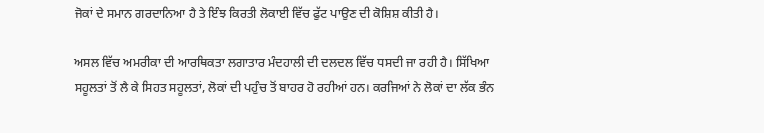ਜੋਕਾਂ ਦੇ ਸਮਾਨ ਗਰਦਾਨਿਆ ਹੈ ਤੇ ਇੰਝ ਕਿਰਤੀ ਲੋਕਾਈ ਵਿੱਚ ਫੁੱਟ ਪਾਉਣ ਦੀ ਕੋਸ਼ਿਸ਼ ਕੀਤੀ ਹੈ।

ਅਸਲ ਵਿੱਚ ਅਮਰੀਕਾ ਦੀ ਆਰਥਿਕਤਾ ਲਗਾਤਾਰ ਮੰਦਹਾਲੀ ਦੀ ਦਲਦਲ ਵਿੱਚ ਧਸਦੀ ਜਾ ਰਹੀ ਹੈ। ਸਿੱਖਿਆ ਸਹੂਲਤਾਂ ਤੋਂ ਲੈ ਕੇ ਸਿਹਤ ਸਹੂਲਤਾਂ, ਲੋਕਾਂ ਦੀ ਪਹੁੰਚ ਤੋਂ ਬਾਹਰ ਹੋ ਰਹੀਆਂ ਹਨ। ਕਰਜਿਆਂ ਨੇ ਲੋਕਾਂ ਦਾ ਲੱਕ ਭੰਨ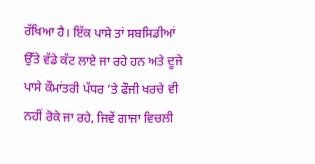ਰੱਖਿਆ ਹੈ। ਇੱਕ ਪਾਸੇ ਤਾਂ ਸਬਸਿਡੀਆਂ ਉੱਤੇ ਵੱਡੇ ਕੱਟ ਲਾਏ ਜਾ ਰਹੇ ਹਨ ਅਤੇ ਦੂਜੇ ਪਾਸੇ ਕੌਮਾਂਤਰੀ ਪੱਧਰ ’ਤੇ ਫੌਜੀ ਖਰਚੇ ਵੀ ਨਹੀਂ ਰੋਕੇ ਜਾ ਰਹੇ, ਜਿਵੇਂ ਗਾਜਾ ਵਿਚਲੀ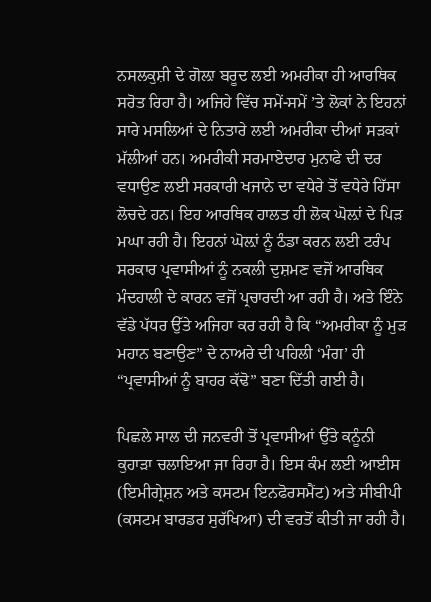ਨਸਲਕੁਸ਼ੀ ਦੇ ਗੋਲ਼ਾ ਬਰੂਦ ਲਈ ਅਮਰੀਕਾ ਹੀ ਆਰਥਿਕ ਸਰੋਤ ਰਿਹਾ ਹੈ। ਅਜਿਹੇ ਵਿੱਚ ਸਮੇਂ-ਸਮੇਂ ’ਤੇ ਲੋਕਾਂ ਨੇ ਇਹਨਾਂ ਸਾਰੇ ਮਸਲਿਆਂ ਦੇ ਨਿਤਾਰੇ ਲਈ ਅਮਰੀਕਾ ਦੀਆਂ ਸੜਕਾਂ ਮੱਲੀਆਂ ਹਨ। ਅਮਰੀਕੀ ਸਰਮਾਏਦਾਰ ਮੁਨਾਫੇ ਦੀ ਦਰ ਵਧਾਉਣ ਲਈ ਸਰਕਾਰੀ ਖਜਾਨੇ ਦਾ ਵਧੇਰੇ ਤੋਂ ਵਧੇਰੇ ਹਿੱਸਾ ਲੋਚਦੇ ਹਨ। ਇਹ ਆਰਥਿਕ ਹਾਲਤ ਹੀ ਲੋਕ ਘੋਲ਼ਾਂ ਦੇ ਪਿੜ ਮਘਾ ਰਹੀ ਹੈ। ਇਹਨਾਂ ਘੋਲ਼ਾਂ ਨੂੰ ਠੰਡਾ ਕਰਨ ਲਈ ਟਰੰਪ ਸਰਕਾਰ ਪ੍ਰਵਾਸੀਆਂ ਨੂੰ ਨਕਲੀ ਦੁਸ਼ਮਣ ਵਜੋਂ ਆਰਥਿਕ ਮੰਦਹਾਲੀ ਦੇ ਕਾਰਨ ਵਜੋਂ ਪ੍ਰਚਾਰਦੀ ਆ ਰਹੀ ਹੈ। ਅਤੇ ਇੰਨੇ ਵੱਡੇ ਪੱਧਰ ਉੱਤੇ ਅਜਿਹਾ ਕਰ ਰਹੀ ਹੈ ਕਿ “ਅਮਰੀਕਾ ਨੂੰ ਮੁੜ ਮਹਾਨ ਬਣਾਉਣ” ਦੇ ਨਾਅਰੇ ਦੀ ਪਹਿਲੀ ‘ਮੰਗ’ ਹੀ “ਪ੍ਰਵਾਸੀਆਂ ਨੂੰ ਬਾਹਰ ਕੱਢੋ” ਬਣਾ ਦਿੱਤੀ ਗਈ ਹੈ।

ਪਿਛਲੇ ਸਾਲ ਦੀ ਜਨਵਰੀ ਤੋਂ ਪ੍ਰਵਾਸੀਆਂ ਉੱਤੇ ਕਨੂੰਨੀ ਕੁਹਾੜਾ ਚਲਾਇਆ ਜਾ ਰਿਹਾ ਹੈ। ਇਸ ਕੰਮ ਲਈ ਆਈਸ (ਇਮੀਗ੍ਰੇਸ਼ਨ ਅਤੇ ਕਸਟਮ ਇਨਫੋਰਸਮੈਂਟ) ਅਤੇ ਸੀਬੀਪੀ (ਕਸਟਮ ਬਾਰਡਰ ਸੁਰੱਖਿਆ) ਦੀ ਵਰਤੋਂ ਕੀਤੀ ਜਾ ਰਹੀ ਹੈ।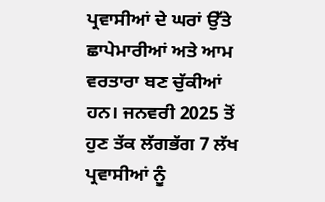ਪ੍ਰਵਾਸੀਆਂ ਦੇ ਘਰਾਂ ਉੱਤੇ ਛਾਪੇਮਾਰੀਆਂ ਅਤੇ ਆਮ ਵਰਤਾਰਾ ਬਣ ਚੁੱਕੀਆਂ ਹਨ। ਜਨਵਰੀ 2025 ਤੋਂ ਹੁਣ ਤੱਕ ਲੱਗਭੱਗ 7 ਲੱਖ ਪ੍ਰਵਾਸੀਆਂ ਨੂੰ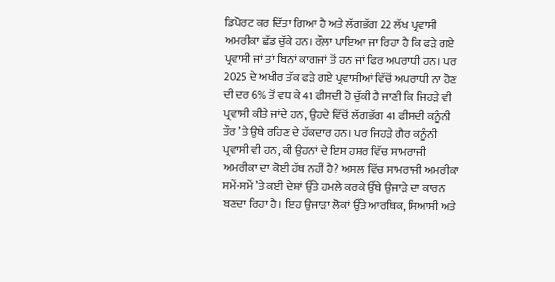ਡਿਪੋਰਟ ਕਰ ਦਿੱਤਾ ਗਿਆ ਹੈ ਅਤੇ ਲੱਗਭੱਗ 22 ਲੱਖ ਪ੍ਰਵਾਸੀ ਅਮਰੀਕਾ ਛੱਡ ਚੁੱਕੇ ਹਨ। ਰੌਲ਼ਾ ਪਾਇਆ ਜਾ ਰਿਹਾ ਹੈ ਕਿ ਫੜੇ ਗਏ ਪ੍ਰਵਾਸੀ ਜਾਂ ਤਾਂ ਬਿਨਾਂ ਕਾਗਜਾਂ ਤੋਂ ਹਨ ਜਾਂ ਫਿਰ ਅਪਰਾਧੀ ਹਨ। ਪਰ 2025 ਦੇ ਅਖੀਰ ਤੱਕ ਫੜੇ ਗਏ ਪ੍ਰਵਾਸੀਆਂ ਵਿੱਚੋਂ ਅਪਰਾਧੀ ਨਾ ਹੋਣ ਦੀ ਦਰ 6% ਤੋਂ ਵਧ ਕੇ 41 ਫੀਸਦੀ ਹੋ ਚੁੱਕੀ ਹੈ ਜਾਣੀ ਕਿ ਜਿਹੜੇ ਵੀ ਪ੍ਰਵਾਸੀ ਕੀਤੇ ਜਾਂਦੇ ਹਨ, ਉਹਦੇ ਵਿੱਚੋਂ ਲੱਗਭੱਗ 41 ਫੀਸਦੀ ਕਨੂੰਨੀ ਤੌਰ ’ਤੇ ਉਥੇ ਰਹਿਣ ਦੇ ਹੱਕਦਾਰ ਹਨ। ਪਰ ਜਿਹੜੇ ਗੈਰ ਕਨੂੰਨੀ ਪ੍ਰਵਾਸੀ ਵੀ ਹਨ, ਕੀ ਉਹਨਾਂ ਦੇ ਇਸ ਹਸ਼ਰ ਵਿੱਚ ਸਾਮਰਾਜੀ ਅਮਰੀਕਾ ਦਾ ਕੋਈ ਹੱਥ ਨਹੀਂ ਹੈ? ਅਸਲ ਵਿੱਚ ਸਾਮਰਾਜੀ ਅਮਰੀਕਾ ਸਮੇਂ-ਸਮੇਂ ’ਤੇ ਕਈ ਦੇਸ਼ਾਂ ਉੱਤੇ ਹਮਲੇ ਕਰਕੇ ਉੱਥੇ ਉਜਾੜੇ ਦਾ ਕਾਰਨ ਬਣਦਾ ਰਿਹਾ ਹੈ। ਇਹ ਉਜਾੜਾ ਲੋਕਾਂ ਉੱਤੇ ਆਰਥਿਕ, ਸਿਆਸੀ ਅਤੇ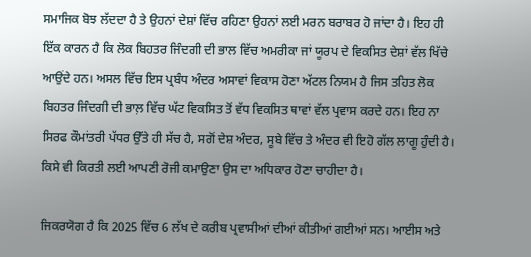ਸਮਾਜਿਕ ਬੋਝ ਲੱਦਦਾ ਹੈ ਤੇ ਉਹਨਾਂ ਦੇਸ਼ਾਂ ਵਿੱਚ ਰਹਿਣਾ ਉਹਨਾਂ ਲਈ ਮਰਨ ਬਰਾਬਰ ਹੋ ਜਾਂਦਾ ਹੈ। ਇਹ ਹੀ ਇੱਕ ਕਾਰਨ ਹੈ ਕਿ ਲੋਕ ਬਿਹਤਰ ਜਿੰਦਗੀ ਦੀ ਭਾਲ ਵਿੱਚ ਅਮਰੀਕਾ ਜਾਂ ਯੂਰਪ ਦੇ ਵਿਕਸਿਤ ਦੇਸ਼ਾਂ ਵੱਲ ਖਿੱਚੇ ਆਉਂਦੇ ਹਨ। ਅਸਲ ਵਿੱਚ ਇਸ ਪ੍ਰਬੰਧ ਅੰਦਰ ਅਸਾਵਾਂ ਵਿਕਾਸ ਹੋਣਾ ਅੱਟਲ ਨਿਯਮ ਹੈ ਜਿਸ ਤਹਿਤ ਲੋਕ ਬਿਹਤਰ ਜਿੰਦਗੀ ਦੀ ਭਾਲ਼ ਵਿੱਚ ਘੱਟ ਵਿਕਸਿਤ ਤੋਂ ਵੱਧ ਵਿਕਸਿਤ ਥਾਵਾਂ ਵੱਲ ਪ੍ਰਵਾਸ ਕਰਦੇ ਹਨ। ਇਹ ਨਾ ਸਿਰਫ ਕੌਮਾਂਤਰੀ ਪੱਧਰ ਉੱਤੇ ਹੀ ਸੱਚ ਹੈ, ਸਗੋਂ ਦੇਸ਼ ਅੰਦਰ, ਸੂਬੇ ਵਿੱਚ ਤੇ ਅੰਦਰ ਵੀ ਇਹੋ ਗੱਲ ਲਾਗੂ ਹੁੰਦੀ ਹੈ। ਕਿਸੇ ਵੀ ਕਿਰਤੀ ਲਈ ਆਪਣੀ ਰੋਜੀ ਕਮਾਉਣਾ ਉਸ ਦਾ ਅਧਿਕਾਰ ਹੋਣਾ ਚਾਹੀਦਾ ਹੈ।

ਜਿਕਰਯੋਗ ਹੈ ਕਿ 2025 ਵਿੱਚ 6 ਲੱਖ ਦੇ ਕਰੀਬ ਪ੍ਰਵਾਸੀਆਂ ਦੀਆਂ ਕੀਤੀਆਂ ਗਈਆਂ ਸਨ। ਆਈਸ ਅਤੇ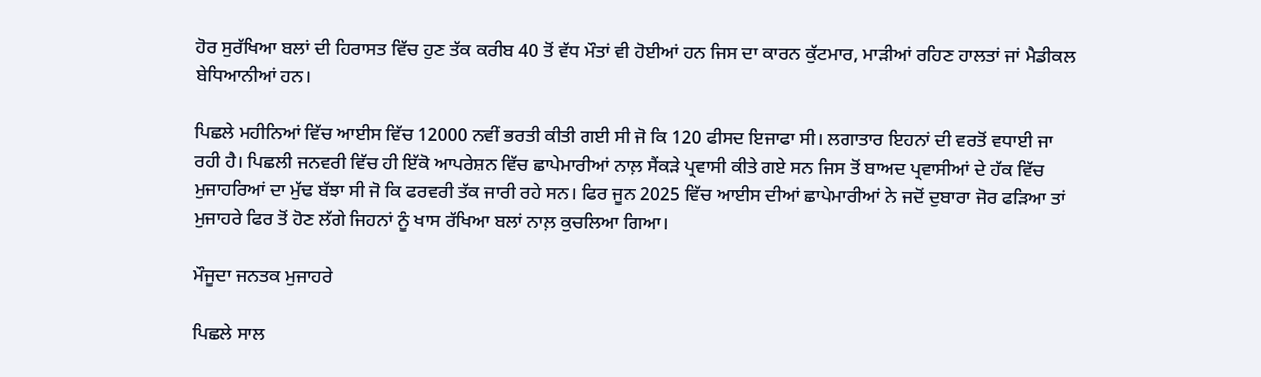ਹੋਰ ਸੁਰੱਖਿਆ ਬਲਾਂ ਦੀ ਹਿਰਾਸਤ ਵਿੱਚ ਹੁਣ ਤੱਕ ਕਰੀਬ 40 ਤੋਂ ਵੱਧ ਮੌਤਾਂ ਵੀ ਹੋਈਆਂ ਹਨ ਜਿਸ ਦਾ ਕਾਰਨ ਕੁੱਟਮਾਰ, ਮਾੜੀਆਂ ਰਹਿਣ ਹਾਲਤਾਂ ਜਾਂ ਮੈਡੀਕਲ ਬੇਧਿਆਨੀਆਂ ਹਨ।

ਪਿਛਲੇ ਮਹੀਨਿਆਂ ਵਿੱਚ ਆਈਸ ਵਿੱਚ 12000 ਨਵੀਂ ਭਰਤੀ ਕੀਤੀ ਗਈ ਸੀ ਜੋ ਕਿ 120 ਫੀਸਦ ਇਜਾਫਾ ਸੀ। ਲਗਾਤਾਰ ਇਹਨਾਂ ਦੀ ਵਰਤੋਂ ਵਧਾਈ ਜਾ ਰਹੀ ਹੈ। ਪਿਛਲੀ ਜਨਵਰੀ ਵਿੱਚ ਹੀ ਇੱਕੋ ਆਪਰੇਸ਼ਨ ਵਿੱਚ ਛਾਪੇਮਾਰੀਆਂ ਨਾਲ਼ ਸੈਂਕੜੇ ਪ੍ਰਵਾਸੀ ਕੀਤੇ ਗਏ ਸਨ ਜਿਸ ਤੋਂ ਬਾਅਦ ਪ੍ਰਵਾਸੀਆਂ ਦੇ ਹੱਕ ਵਿੱਚ ਮੁਜਾਹਰਿਆਂ ਦਾ ਮੁੱਢ ਬੱਝਾ ਸੀ ਜੋ ਕਿ ਫਰਵਰੀ ਤੱਕ ਜਾਰੀ ਰਹੇ ਸਨ। ਫਿਰ ਜੂਨ 2025 ਵਿੱਚ ਆਈਸ ਦੀਆਂ ਛਾਪੇਮਾਰੀਆਂ ਨੇ ਜਦੋਂ ਦੁਬਾਰਾ ਜੋਰ ਫੜਿਆ ਤਾਂ ਮੁਜਾਹਰੇ ਫਿਰ ਤੋਂ ਹੋਣ ਲੱਗੇ ਜਿਹਨਾਂ ਨੂੰ ਖਾਸ ਰੱਖਿਆ ਬਲਾਂ ਨਾਲ਼ ਕੁਚਲਿਆ ਗਿਆ।

ਮੌਜੂਦਾ ਜਨਤਕ ਮੁਜਾਹਰੇ

ਪਿਛਲੇ ਸਾਲ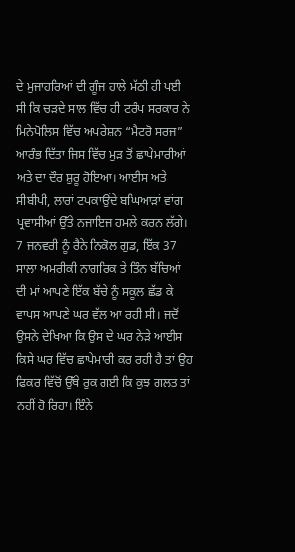ਦੇ ਮੁਜਾਹਰਿਆਂ ਦੀ ਗੂੰਜ ਹਾਲੇ ਮੱਠੀ ਹੀ ਪਈ ਸੀ ਕਿ ਚੜਦੇ ਸਾਲ ਵਿੱਚ ਹੀ ਟਰੰਪ ਸਰਕਾਰ ਨੇ ਮਿਨੇਪੋਲਿਸ ਵਿੱਚ ਅਪਰੇਸ਼ਨ “ਮੈਟਰੋ ਸਰਜ” ਆਰੰਭ ਦਿੱਤਾ ਜਿਸ ਵਿੱਚ ਮੁੜ ਤੋਂ ਛਾਪੇਮਾਰੀਆਂ ਅਤੇ ਦਾ ਦੌਰ ਸ਼ੁਰੂ ਹੋਇਆ। ਆਈਸ ਅਤੇ ਸੀਬੀਪੀ, ਲਾਰਾਂ ਟਪਕਾਉਂਦੇ ਬਘਿਆੜਾਂ ਵਾਂਗ ਪ੍ਰਵਾਸੀਆਂ ਉੱਤੇ ਨਜਾਇਜ ਹਮਲੇ ਕਰਨ ਲੱਗੇ। 7 ਜਨਵਰੀ ਨੂੰ ਰੈਨੇ ਨਿਕੋਲ ਗੁਡ, ਇੱਕ 37 ਸਾਲਾ ਅਮਰੀਕੀ ਨਾਗਰਿਕ ਤੇ ਤਿੰਨ ਬੱਚਿਆਂ ਦੀ ਮਾਂ ਆਪਣੇ ਇੱਕ ਬੱਚੇ ਨੂੰ ਸਕੂਲ ਛੱਡ ਕੇ ਵਾਪਸ ਆਪਣੇ ਘਰ ਵੱਲ ਆ ਰਹੀ ਸੀ। ਜਦੋਂ ਉਸਨੇ ਦੇਖਿਆ ਕਿ ਉਸ ਦੇ ਘਰ ਨੇੜੇ ਆਈਸ ਕਿਸੇ ਘਰ ਵਿੱਚ ਛਾਪੇਮਾਰੀ ਕਰ ਰਹੀ ਹੈ ਤਾਂ ਉਹ ਫਿਕਰ ਵਿੱਚੋਂ ਉੱਥੇ ਰੁਕ ਗਈ ਕਿ ਕੁਝ ਗਲਤ ਤਾਂ ਨਹੀਂ ਹੋ ਰਿਹਾ। ਇੰਨੇ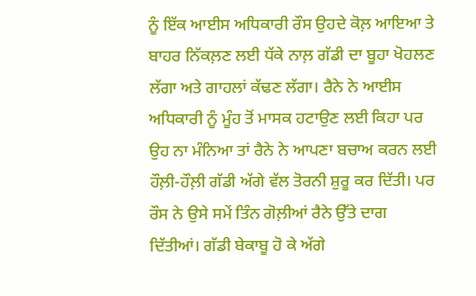ਨੂੰ ਇੱਕ ਆਈਸ ਅਧਿਕਾਰੀ ਰੌਸ ਉਹਦੇ ਕੋਲ਼ ਆਇਆ ਤੇ ਬਾਹਰ ਨਿੱਕਲ਼ਣ ਲਈ ਧੱਕੇ ਨਾਲ਼ ਗੱਡੀ ਦਾ ਬੂਹਾ ਖੋਹਲਣ ਲੱਗਾ ਅਤੇ ਗਾਹਲਾਂ ਕੱਢਣ ਲੱਗਾ। ਰੈਨੇ ਨੇ ਆਈਸ ਅਧਿਕਾਰੀ ਨੂੰ ਮੂੰਹ ਤੋਂ ਮਾਸਕ ਹਟਾਉਣ ਲਈ ਕਿਹਾ ਪਰ ਉਹ ਨਾ ਮੰਨਿਆ ਤਾਂ ਰੈਨੇ ਨੇ ਆਪਣਾ ਬਚਾਅ ਕਰਨ ਲਈ ਹੌਲ਼ੀ-ਹੌਲ਼ੀ ਗੱਡੀ ਅੱਗੇ ਵੱਲ ਤੋਰਨੀ ਸ਼ੁਰੂ ਕਰ ਦਿੱਤੀ। ਪਰ ਰੌਸ ਨੇ ਉਸੇ ਸਮੇਂ ਤਿੰਨ ਗੋਲ਼ੀਆਂ ਰੈਨੇ ਉੱਤੇ ਦਾਗ ਦਿੱਤੀਆਂ। ਗੱਡੀ ਬੇਕਾਬੂ ਹੋ ਕੇ ਅੱਗੇ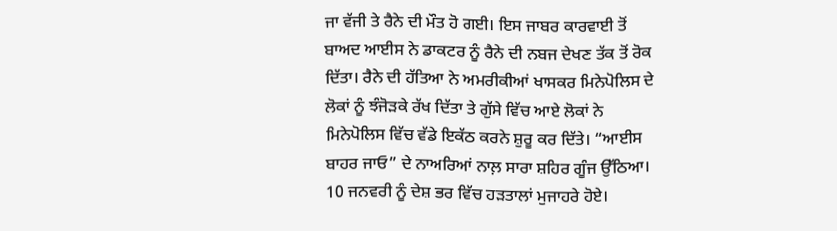ਜਾ ਵੱਜੀ ਤੇ ਰੈਨੇ ਦੀ ਮੌਤ ਹੋ ਗਈ। ਇਸ ਜਾਬਰ ਕਾਰਵਾਈ ਤੋਂ ਬਾਅਦ ਆਈਸ ਨੇ ਡਾਕਟਰ ਨੂੰ ਰੈਨੇ ਦੀ ਨਬਜ ਦੇਖਣ ਤੱਕ ਤੋਂ ਰੋਕ ਦਿੱਤਾ। ਰੈਨੇ ਦੀ ਹੱਤਿਆ ਨੇ ਅਮਰੀਕੀਆਂ ਖਾਸਕਰ ਮਿਨੇਪੋਲਿਸ ਦੇ ਲੋਕਾਂ ਨੂੰ ਝੰਜੋੜਕੇ ਰੱਖ ਦਿੱਤਾ ਤੇ ਗੁੱਸੇ ਵਿੱਚ ਆਏ ਲੋਕਾਂ ਨੇ ਮਿਨੇਪੋਲਿਸ ਵਿੱਚ ਵੱਡੇ ਇਕੱਠ ਕਰਨੇ ਸ਼ੁਰੂ ਕਰ ਦਿੱਤੇ। “ਆਈਸ ਬਾਹਰ ਜਾਓ” ਦੇ ਨਾਅਰਿਆਂ ਨਾਲ਼ ਸਾਰਾ ਸ਼ਹਿਰ ਗੂੰਜ ਉੱਠਿਆ। 10 ਜਨਵਰੀ ਨੂੰ ਦੇਸ਼ ਭਰ ਵਿੱਚ ਹੜਤਾਲਾਂ ਮੁਜਾਹਰੇ ਹੋਏ।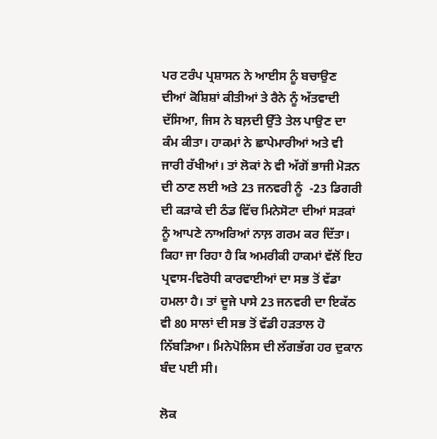ਪਰ ਟਰੰਪ ਪ੍ਰਸ਼ਾਸਨ ਨੇ ਆਈਸ ਨੂੰ ਬਚਾਉਣ ਦੀਆਂ ਕੋਸ਼ਿਸ਼ਾਂ ਕੀਤੀਆਂ ਤੇ ਰੈਨੇ ਨੂੰ ਅੱਤਵਾਦੀ ਦੱਸਿਆ, ਜਿਸ ਨੇ ਬਲ਼ਦੀ ਉੱਤੇ ਤੇਲ ਪਾਉਣ ਦਾ ਕੰਮ ਕੀਤਾ। ਹਾਕਮਾਂ ਨੇ ਛਾਪੇਮਾਰੀਆਂ ਅਤੇ ਵੀ ਜਾਰੀ ਰੱਖੀਆਂ। ਤਾਂ ਲੋਕਾਂ ਨੇ ਵੀ ਅੱਗੋਂ ਭਾਜੀ ਮੋੜਨ ਦੀ ਠਾਣ ਲਈ ਅਤੇ 23 ਜਨਵਰੀ ਨੂੰ  -23 ਡਿਗਰੀ ਦੀ ਕੜਾਕੇ ਦੀ ਠੰਡ ਵਿੱਚ ਮਿਨੇਸੋਟਾ ਦੀਆਂ ਸੜਕਾਂ ਨੂੰ ਆਪਣੇ ਨਾਅਰਿਆਂ ਨਾਲ਼ ਗਰਮ ਕਰ ਦਿੱਤਾ। ਕਿਹਾ ਜਾ ਰਿਹਾ ਹੈ ਕਿ ਅਮਰੀਕੀ ਹਾਕਮਾਂ ਵੱਲੋਂ ਇਹ ਪ੍ਰਵਾਸ-ਵਿਰੋਧੀ ਕਾਰਵਾਈਆਂ ਦਾ ਸਭ ਤੋਂ ਵੱਡਾ ਹਮਲਾ ਹੈ। ਤਾਂ ਦੂਜੇ ਪਾਸੇ 23 ਜਨਵਰੀ ਦਾ ਇਕੱਠ ਵੀ 80 ਸਾਲਾਂ ਦੀ ਸਭ ਤੋਂ ਵੱਡੀ ਹੜਤਾਲ ਹੋ ਨਿੱਬੜਿਆ। ਮਿਨੇਪੋਲਿਸ ਦੀ ਲੱਗਭੱਗ ਹਰ ਦੁਕਾਨ ਬੰਦ ਪਈ ਸੀ।

ਲੋਕ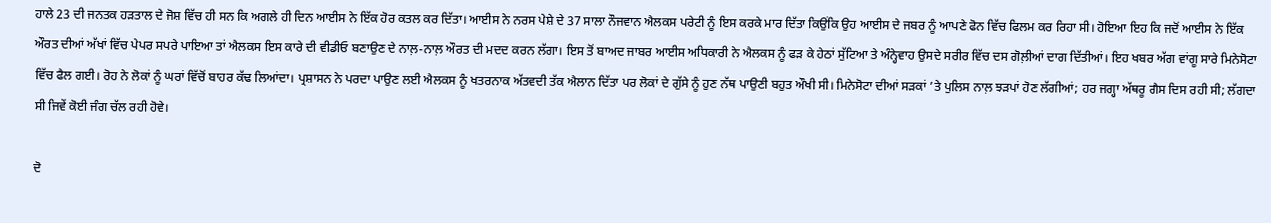ਹਾਲੇ 23 ਦੀ ਜਨਤਕ ਹੜਤਾਲ ਦੇ ਜੋਸ਼ ਵਿੱਚ ਹੀ ਸਨ ਕਿ ਅਗਲੇ ਹੀ ਦਿਨ ਆਈਸ ਨੇ ਇੱਕ ਹੋਰ ਕਤਲ ਕਰ ਦਿੱਤਾ। ਆਈਸ ਨੇ ਨਰਸ ਪੇਸ਼ੇ ਦੇ 37 ਸਾਲਾ ਨੌਜਵਾਨ ਐਲਕਸ ਪਰੇਟੀ ਨੂੰ ਇਸ ਕਰਕੇ ਮਾਰ ਦਿੱਤਾ ਕਿਉਂਕਿ ਉਹ ਆਈਸ ਦੇ ਜਬਰ ਨੂੰ ਆਪਣੇ ਫੋਨ ਵਿੱਚ ਫਿਲਮ ਕਰ ਰਿਹਾ ਸੀ। ਹੋਇਆ ਇਹ ਕਿ ਜਦੋਂ ਆਈਸ ਨੇ ਇੱਕ ਔਰਤ ਦੀਆਂ ਅੱਖਾਂ ਵਿੱਚ ਪੇਪਰ ਸਪਰੇ ਪਾਇਆ ਤਾਂ ਐਲਕਸ ਇਸ ਕਾਰੇ ਦੀ ਵੀਡੀਓ ਬਣਾਉਣ ਦੇ ਨਾਲ਼-ਨਾਲ਼ ਔਰਤ ਦੀ ਮਦਦ ਕਰਨ ਲੱਗਾ। ਇਸ ਤੋਂ ਬਾਅਦ ਜਾਬਰ ਆਈਸ ਅਧਿਕਾਰੀ ਨੇ ਐਲਕਸ ਨੂੰ ਫੜ ਕੇ ਹੇਠਾਂ ਸੁੱਟਿਆ ਤੇ ਅੰਨ੍ਹੇਵਾਹ ਉਸਦੇ ਸਰੀਰ ਵਿੱਚ ਦਸ ਗੋਲ਼ੀਆਂ ਦਾਗ ਦਿੱਤੀਆਂ। ਇਹ ਖਬਰ ਅੱਗ ਵਾਂਗੂ ਸਾਰੇ ਮਿਨੇਸੋਟਾ ਵਿੱਚ ਫੈਲ ਗਈ। ਰੋਹ ਨੇ ਲੋਕਾਂ ਨੂੰ ਘਰਾਂ ਵਿੱਚੋਂ ਬਾਹਰ ਕੱਢ ਲਿਆਂਦਾ। ਪ੍ਰਸ਼ਾਸਨ ਨੇ ਪਰਦਾ ਪਾਉਣ ਲਈ ਐਲਕਸ ਨੂੰ ਖਤਰਨਾਕ ਅੱਤਵਦੀ ਤੱਕ ਐਲਾਨ ਦਿੱਤਾ ਪਰ ਲੋਕਾਂ ਦੇ ਗੁੱਸੇ ਨੂੰ ਹੁਣ ਨੱਥ ਪਾਉਣੀ ਬਹੁਤ ਔਖੀ ਸੀ। ਮਿਨੇਸੋਟਾ ਦੀਆਂ ਸੜਕਾਂ ’ਤੇ ਪੁਲਿਸ ਨਾਲ਼ ਝੜਪਾਂ ਹੋਣ ਲੱਗੀਆਂ; ਹਰ ਜਗ੍ਹਾ ਅੱਥਰੂ ਗੈਸ ਦਿਸ ਰਹੀ ਸੀ; ਲੱਗਦਾ ਸੀ ਜਿਵੇਂ ਕੋਈ ਜੰਗ ਚੱਲ ਰਹੀ ਹੋਵੇ।

ਦੋ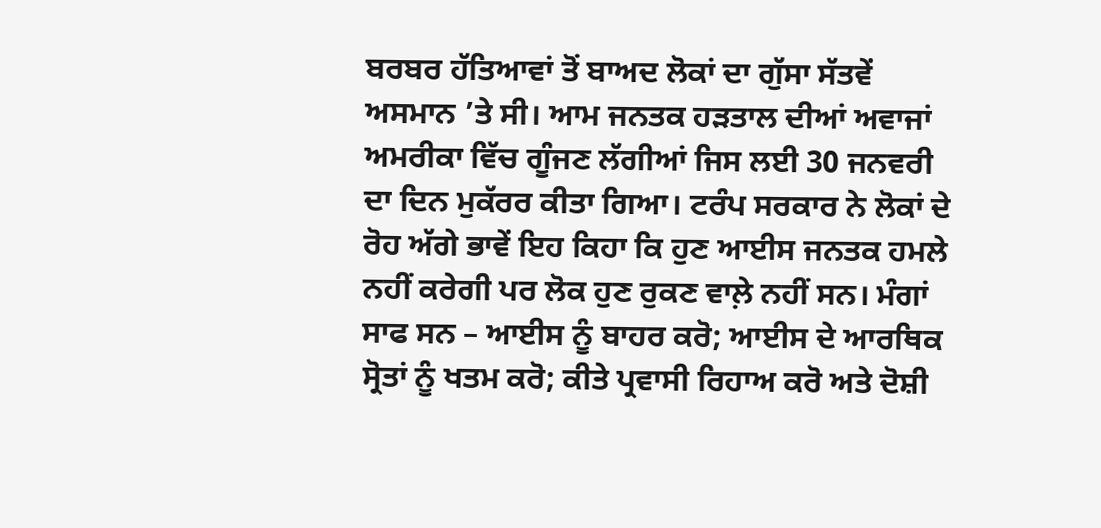ਬਰਬਰ ਹੱਤਿਆਵਾਂ ਤੋਂ ਬਾਅਦ ਲੋਕਾਂ ਦਾ ਗੁੱਸਾ ਸੱਤਵੇਂ ਅਸਮਾਨ ’ਤੇ ਸੀ। ਆਮ ਜਨਤਕ ਹੜਤਾਲ ਦੀਆਂ ਅਵਾਜਾਂ ਅਮਰੀਕਾ ਵਿੱਚ ਗੂੰਜਣ ਲੱਗੀਆਂ ਜਿਸ ਲਈ 30 ਜਨਵਰੀ ਦਾ ਦਿਨ ਮੁਕੱਰਰ ਕੀਤਾ ਗਿਆ। ਟਰੰਪ ਸਰਕਾਰ ਨੇ ਲੋਕਾਂ ਦੇ ਰੋਹ ਅੱਗੇ ਭਾਵੇਂ ਇਹ ਕਿਹਾ ਕਿ ਹੁਣ ਆਈਸ ਜਨਤਕ ਹਮਲੇ ਨਹੀਂ ਕਰੇਗੀ ਪਰ ਲੋਕ ਹੁਣ ਰੁਕਣ ਵਾਲ਼ੇ ਨਹੀਂ ਸਨ। ਮੰਗਾਂ ਸਾਫ ਸਨ – ਆਈਸ ਨੂੰ ਬਾਹਰ ਕਰੋ; ਆਈਸ ਦੇ ਆਰਥਿਕ ਸ੍ਰੋਤਾਂ ਨੂੰ ਖਤਮ ਕਰੋ; ਕੀਤੇ ਪ੍ਰਵਾਸੀ ਰਿਹਾਅ ਕਰੋ ਅਤੇ ਦੋਸ਼ੀ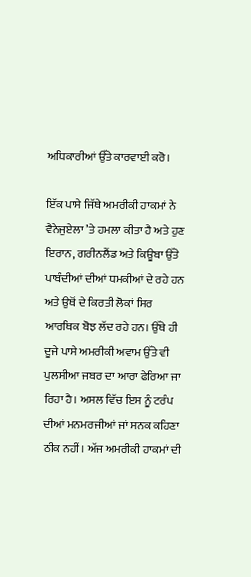ਅਧਿਕਾਰੀਆਂ ਉੱਤੇ ਕਾਰਵਾਈ ਕਰੋ।

ਇੱਕ ਪਾਸੇ ਜਿੱਥੇ ਅਮਰੀਕੀ ਹਾਕਮਾਂ ਨੇ ਵੈਨੇਜੁਏਲਾ ’ਤੇ ਹਮਲਾ ਕੀਤਾ ਹੈ ਅਤੇ ਹੁਣ ਇਰਾਨ, ਗਰੀਨਲੈਂਡ ਅਤੇ ਕਿਊਬਾ ਉੱਤੇ ਪਾਬੰਦੀਆਂ ਦੀਆਂ ਧਮਕੀਆਂ ਦੇ ਰਹੇ ਹਨ ਅਤੇ ਉਥੋਂ ਦੇ ਕਿਰਤੀ ਲੋਕਾਂ ਸਿਰ ਆਰਥਿਕ ਬੋਝ ਲੱਦ ਰਹੇ ਹਨ। ਉੱਥੇ ਹੀ ਦੂਜੇ ਪਾਸੇ ਅਮਰੀਕੀ ਅਵਾਮ ਉੱਤੇ ਵੀ ਪੁਲਸੀਆ ਜਬਰ ਦਾ ਆਰਾ ਫੇਰਿਆ ਜਾ ਰਿਹਾ ਹੈ। ਅਸਲ ਵਿੱਚ ਇਸ ਨੂੰ ਟਰੰਪ ਦੀਆਂ ਮਨਮਰਜੀਆਂ ਜਾਂ ਸਨਕ ਕਹਿਣਾ ਠੀਕ ਨਹੀਂ। ਅੱਜ ਅਮਰੀਕੀ ਹਾਕਮਾਂ ਦੀ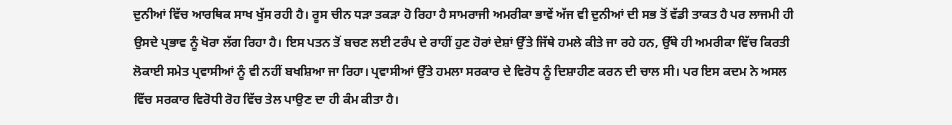ਦੁਨੀਆਂ ਵਿੱਚ ਆਰਥਿਕ ਸਾਖ ਖੁੱਸ ਰਹੀ ਹੈ। ਰੂਸ ਚੀਨ ਧੜਾ ਤਕੜਾ ਹੋ ਰਿਹਾ ਹੈ ਸਾਮਰਾਜੀ ਅਮਰੀਕਾ ਭਾਵੇਂ ਅੱਜ ਵੀ ਦੁਨੀਆਂ ਦੀ ਸਭ ਤੋਂ ਵੱਡੀ ਤਾਕਤ ਹੈ ਪਰ ਲਾਜਮੀ ਹੀ ਉਸਦੇ ਪ੍ਰਭਾਵ ਨੂੰ ਖੋਰਾ ਲੱਗ ਰਿਹਾ ਹੈ। ਇਸ ਪਤਨ ਤੋਂ ਬਚਣ ਲਈ ਟਰੰਪ ਦੇ ਰਾਹੀਂ ਹੁਣ ਹੋਰਾਂ ਦੇਸ਼ਾਂ ਉੱਤੇ ਜਿੱਥੇ ਹਮਲੇ ਕੀਤੇ ਜਾ ਰਹੇ ਹਨ, ਉੱਥੇ ਹੀ ਅਮਰੀਕਾ ਵਿੱਚ ਕਿਰਤੀ ਲੋਕਾਈ ਸਮੇਤ ਪ੍ਰਵਾਸੀਆਂ ਨੂੰ ਵੀ ਨਹੀਂ ਬਖਸ਼ਿਆ ਜਾ ਰਿਹਾ। ਪ੍ਰਵਾਸੀਆਂ ਉੱਤੇ ਹਮਲਾ ਸਰਕਾਰ ਦੇ ਵਿਰੋਧ ਨੂੰ ਦਿਸ਼ਾਹੀਣ ਕਰਨ ਦੀ ਚਾਲ ਸੀ। ਪਰ ਇਸ ਕਦਮ ਨੇ ਅਸਲ ਵਿੱਚ ਸਰਕਾਰ ਵਿਰੋਧੀ ਰੋਹ ਵਿੱਚ ਤੇਲ ਪਾਉਣ ਦਾ ਹੀ ਕੰਮ ਕੀਤਾ ਹੈ।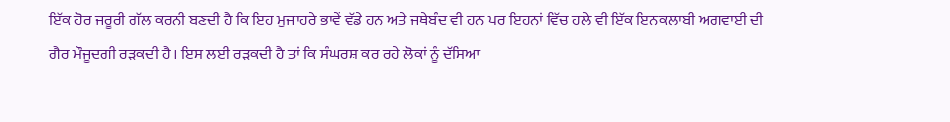ਇੱਕ ਹੋਰ ਜਰੂਰੀ ਗੱਲ ਕਰਨੀ ਬਣਦੀ ਹੈ ਕਿ ਇਹ ਮੁਜਾਹਰੇ ਭਾਵੇਂ ਵੱਡੇ ਹਨ ਅਤੇ ਜਥੇਬੰਦ ਵੀ ਹਨ ਪਰ ਇਹਨਾਂ ਵਿੱਚ ਹਲੇ ਵੀ ਇੱਕ ਇਨਕਲਾਬੀ ਅਗਵਾਈ ਦੀ ਗੈਰ ਮੌਜੂਦਗੀ ਰੜਕਦੀ ਹੈ। ਇਸ ਲਈ ਰੜਕਦੀ ਹੈ ਤਾਂ ਕਿ ਸੰਘਰਸ਼ ਕਰ ਰਹੇ ਲੋਕਾਂ ਨੂੰ ਦੱਸਿਆ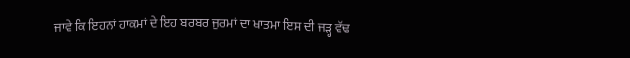ਜਾਵੇ ਕਿ ਇਹਨਾਂ ਹਾਕਮਾਂ ਦੇ ਇਹ ਬਰਬਰ ਜੁਰਮਾਂ ਦਾ ਖਾਤਮਾ ਇਸ ਦੀ ਜੜ੍ਹ ਵੱਢ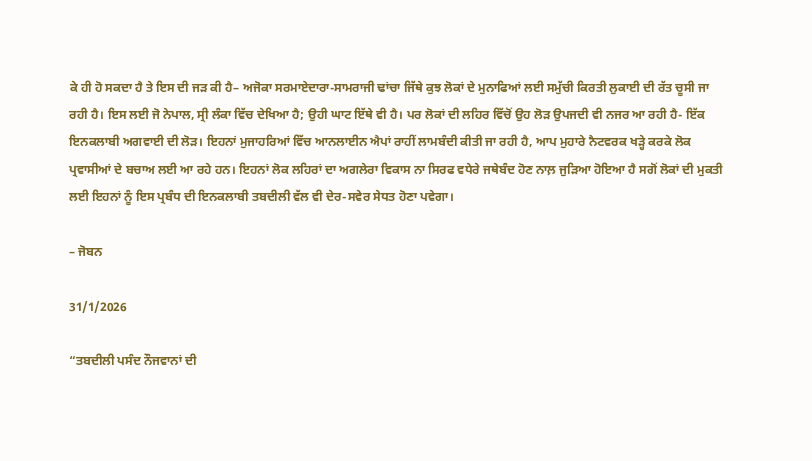ਕੇ ਹੀ ਹੋ ਸਕਦਾ ਹੈ ਤੇ ਇਸ ਦੀ ਜੜ ਕੀ ਹੈ– ਅਜੋਕਾ ਸਰਮਾਏਦਾਰਾ-ਸਾਮਰਾਜੀ ਢਾਂਚਾ ਜਿੱਥੇ ਕੁਝ ਲੋਕਾਂ ਦੇ ਮੁਨਾਫਿਆਂ ਲਈ ਸਮੁੱਚੀ ਕਿਰਤੀ ਲੁਕਾਈ ਦੀ ਰੱਤ ਚੂਸੀ ਜਾ ਰਹੀ ਹੈ। ਇਸ ਲਈ ਜੋ ਨੇਪਾਲ, ਸ੍ਰੀ ਲੰਕਾ ਵਿੱਚ ਦੇਖਿਆ ਹੈ; ਉਹੀ ਘਾਟ ਇੱਥੇ ਵੀ ਹੈ। ਪਰ ਲੋਕਾਂ ਦੀ ਲਹਿਰ ਵਿੱਚੋਂ ਉਹ ਲੋੜ ਉਪਜਦੀ ਵੀ ਨਜਰ ਆ ਰਹੀ ਹੈ- ਇੱਕ ਇਨਕਲਾਬੀ ਅਗਵਾਈ ਦੀ ਲੋੜ। ਇਹਨਾਂ ਮੁਜਾਹਰਿਆਂ ਵਿੱਚ ਆਨਲਾਈਨ ਐਪਾਂ ਰਾਹੀਂ ਲਾਮਬੰਦੀ ਕੀਤੀ ਜਾ ਰਹੀ ਹੈ, ਆਪ ਮੁਹਾਰੇ ਨੈਟਵਰਕ ਖੜ੍ਹੇ ਕਰਕੇ ਲੋਕ ਪ੍ਰਵਾਸੀਆਂ ਦੇ ਬਚਾਅ ਲਈ ਆ ਰਹੇ ਹਨ। ਇਹਨਾਂ ਲੋਕ ਲਹਿਰਾਂ ਦਾ ਅਗਲੇਰਾ ਵਿਕਾਸ ਨਾ ਸਿਰਫ ਵਧੇਰੇ ਜਥੇਬੰਦ ਹੋਣ ਨਾਲ਼ ਜੁੜਿਆ ਹੋਇਆ ਹੈ ਸਗੋਂ ਲੋਕਾਂ ਦੀ ਮੁਕਤੀ ਲਈ ਇਹਨਾਂ ਨੂੰ ਇਸ ਪ੍ਰਬੰਧ ਦੀ ਇਨਕਲਾਬੀ ਤਬਦੀਲੀ ਵੱਲ ਵੀ ਦੇਰ-ਸਵੇਰ ਸੇਧਤ ਹੋਣਾ ਪਵੇਗਾ।

– ਜੋਬਨ

31/1/2026

“ਤਬਦੀਲੀ ਪਸੰਦ ਨੌਜਵਾਨਾਂ ਦੀ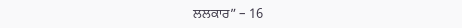ਲਲਕਾਰ” – 16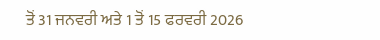ਤੋਂ 31 ਜਨਵਰੀ ਅਤੇ 1 ਤੋਂ 15 ਫਰਵਰੀ 2026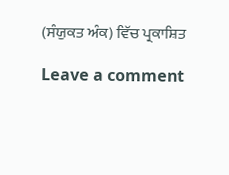(ਸੰਯੁਕਤ ਅੰਕ) ਵਿੱਚ ਪ੍ਰਕਾਸ਼ਿਤ

Leave a comment